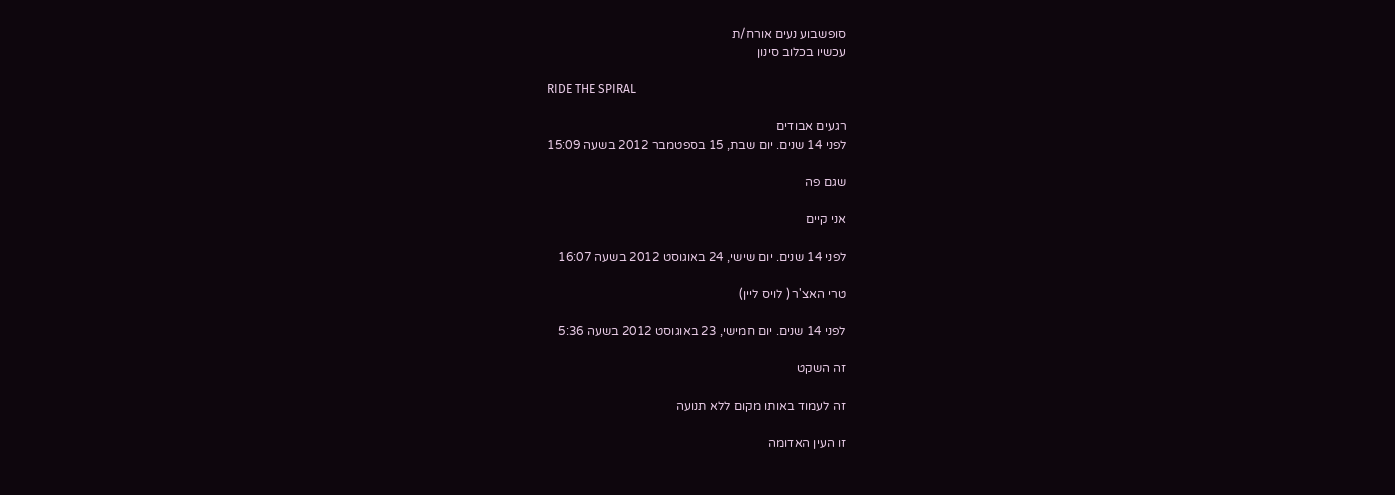סופשבוע נעים אורח/ת
עכשיו בכלוב סינון

RIDE THE SPIRAL

רגעים אבודים
לפני 14 שנים. יום שבת, 15 בספטמבר 2012 בשעה 15:09

שגם פה

אני קיים

לפני 14 שנים. יום שישי, 24 באוגוסט 2012 בשעה 16:07

טרי האצ'ר ( לויס ליין)

לפני 14 שנים. יום חמישי, 23 באוגוסט 2012 בשעה 5:36

זה השקט

זה לעמוד באותו מקום ללא תנועה

זו העין האדומה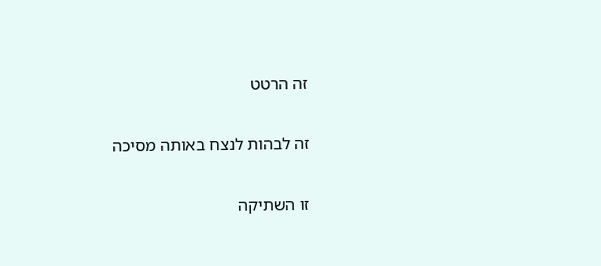זה הרטט

זה לבהות לנצח באותה מסיכה

זו השתיקה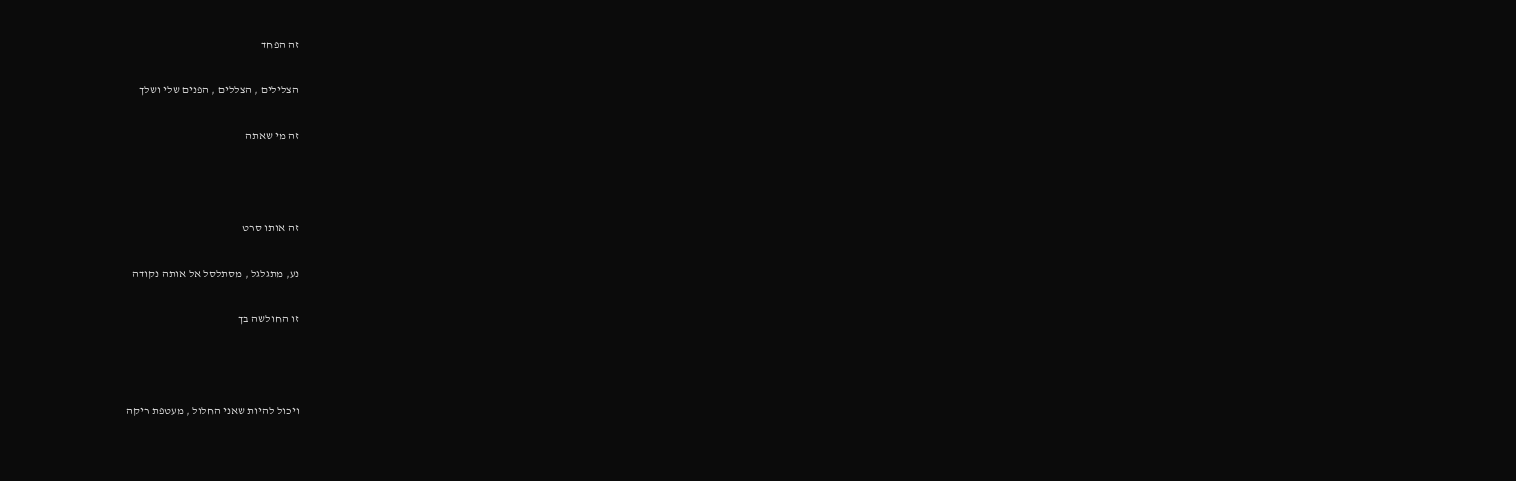זה הפחד

הצלילים , הצללים , הפנים שלי ושלך

זה מי שאתה



זה אותו סרט

נע, מתגלגל , מסתלסל אל אותה נקודה

זו החולשה בך



ויכול להיות שאני החלול , מעטפת ריקה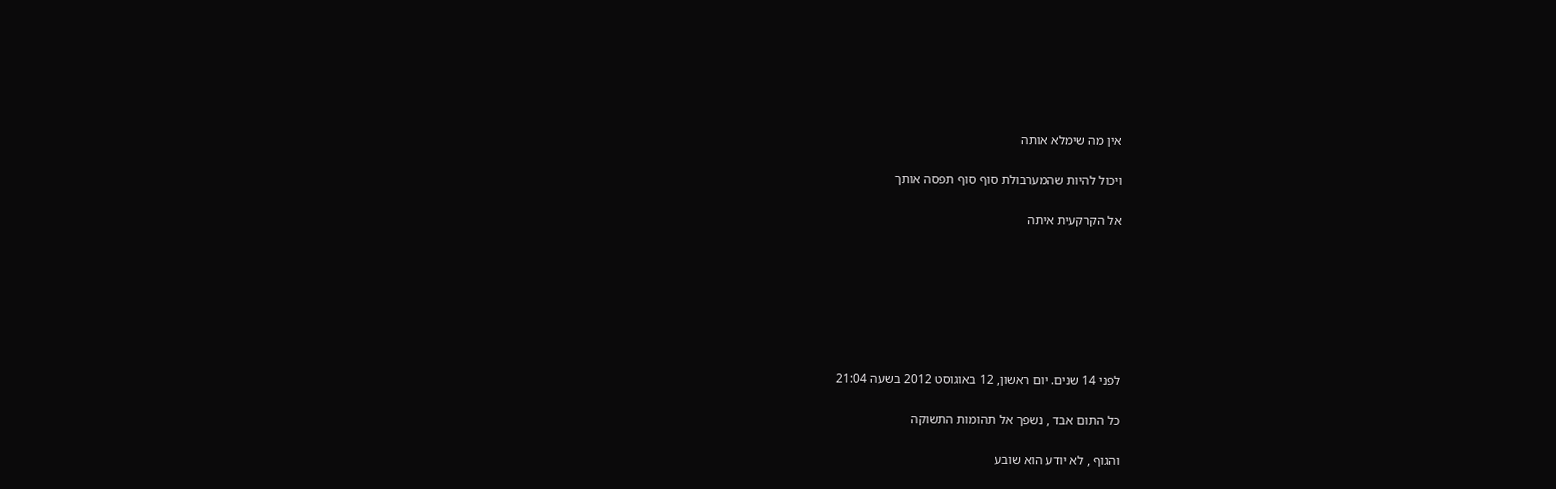אין מה שימלא אותה

ויכול להיות שהמערבולת סוף סוף תפסה אותך

אל הקרקעית איתה







לפני 14 שנים. יום ראשון, 12 באוגוסט 2012 בשעה 21:04

כל התום אבד , נשפך אל תהומות התשוקה

והגוף , לא יודע הוא שובע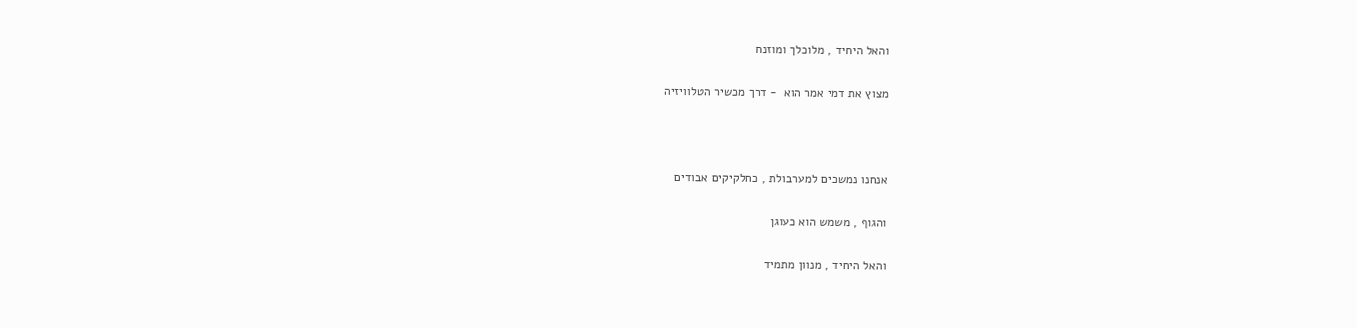והאל היחיד , מלוכלך ומוזנח

מצוץ את דמי אמר הוא  - דרך מכשיר הטלוויזיה



אנחנו נמשכים למערבולת , כחלקיקים אבודים

והגוף , משמש הוא כעוגן

והאל היחיד , מנוון מתמיד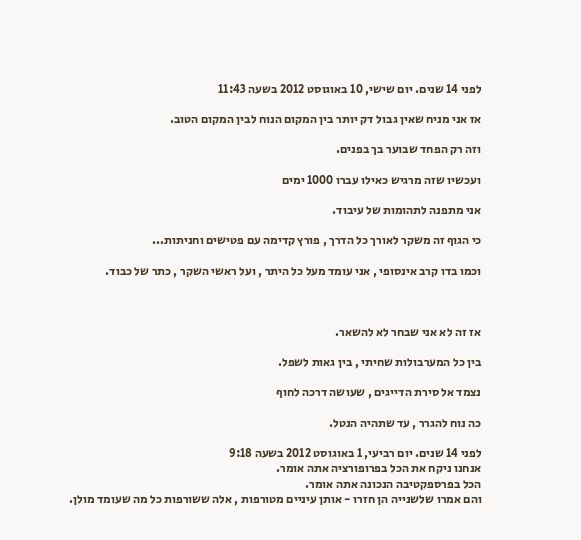לפני 14 שנים. יום שישי, 10 באוגוסט 2012 בשעה 11:43

אז אני מניח שאין גבול דק יותר בין המקום הנוח לבין המקום הטוב.

וזה רק הפחד שבוער בך בפנים.

ועכשיו שזה מרגיש כאילו עברו 1000 ימים

אני מתפנה לתהומות של עיבוד.

כי הגוף זה משקר לאורך כל הדרך , פורץ קדימה עם פטישים וחניתות...

וכמו בדו קרב אינסופי , אני עומד מעל כל היתר , ועל ראשי השקר , כתר של כבוד.



אז זה לא אני שבחר לא להשאר.

בין כל המערבולות שחיתי , בין גאות לשפל.

נצמד אל סירת הדייגים , שעושה דרכה לחוף

כה נוח להגרר , עד שתהיה הנטל.

לפני 14 שנים. יום רביעי, 1 באוגוסט 2012 בשעה 9:18
אנחנו ניקח את הכל בפרופורציה אתה אומר.
הכל בפרספקטיבה הנכונה אתה אומר.
והם אמרו שלשנייה הן חזרו - אותן עיניים מטורפות , אלה ששורפות כל מה שעומד מולן.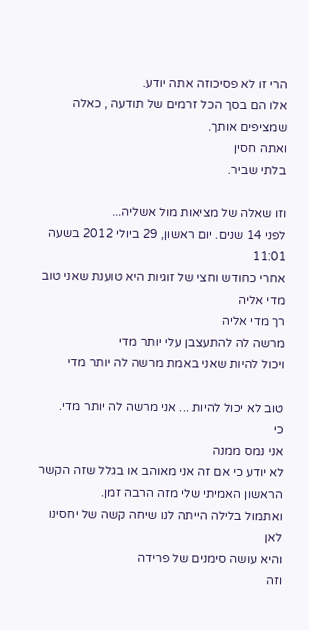הרי זו לא פסיכוזה אתה יודע.
אלו הם בסך הכל זרמים של תודעה , כאלה שמציפים אותך.
ואתה חסין
בלתי שביר.

וזו שאלה של מציאות מול אשליה...
לפני 14 שנים. יום ראשון, 29 ביולי 2012 בשעה 11:01
אחרי כחודש וחצי של זוגיות היא טוענת שאני טוב מדי אליה
רך מדי אליה
מרשה לה להתעצבן עלי יותר מדי
ויכול להיות שאני באמת מרשה לה יותר מדי

טוב לא יכול להיות ... אני מרשה לה יותר מדי.
כי
אני נמס ממנה
לא יודע כי אם זה אני מאוהב או בגלל שזה הקשר הראשון האמיתי שלי מזה הרבה זמן.
ואתמול בלילה הייתה לנו שיחה קשה של יחסינו לאן
והיא עושה סימנים של פרידה
וזה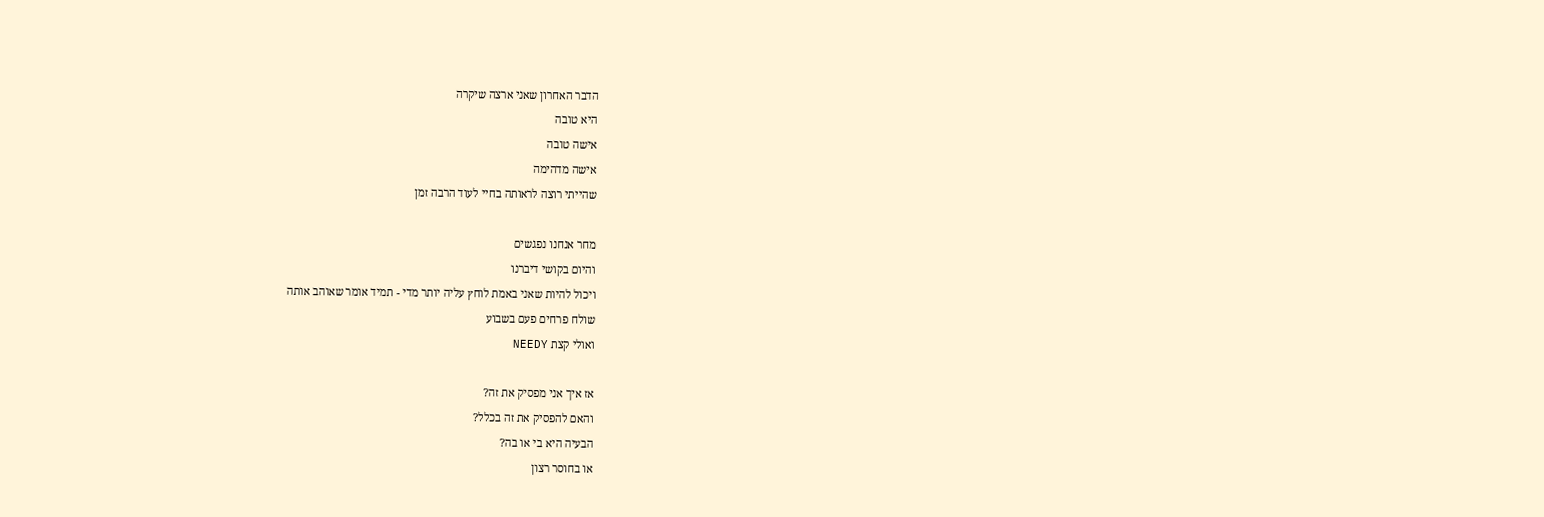הדבר האחרון שאני ארצה שיקרה
היא טובה
אישה טובה
אישה מדהימה
שהייתי רוצה לראותה בחיי לעוד הרבה זמן

מחר אנחנו נפגשים
והיום בקושי דיברנו
ויכול להיות שאני באמת לוחץ עליה יותר מדי - תמיד אומר שאוהב אותה
שולח פרחים פעם בשבוע
ואולי קצת NEEDY

אז איך אני מפסיק את זה?
והאם להפסיק את זה בכלל?
הבעיה היא בי או בה?
או בחוסר רצון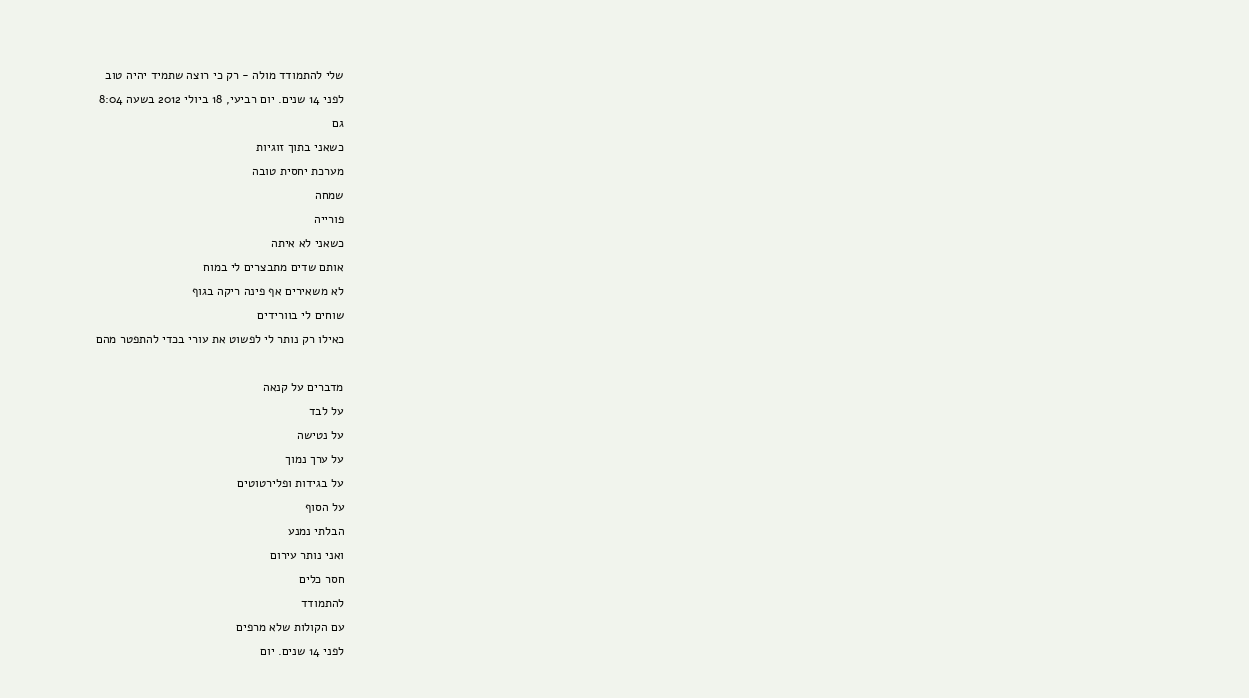שלי להתמודד מולה - רק כי רוצה שתמיד יהיה טוב
לפני 14 שנים. יום רביעי, 18 ביולי 2012 בשעה 8:04
גם
כשאני בתוך זוגיות
מערכת יחסית טובה
שמחה
פורייה
כשאני לא איתה
אותם שדים מתבצרים לי במוח
לא משאירים אף פינה ריקה בגוף
שוחים לי בוורידים
כאילו רק נותר לי לפשוט את עורי בכדי להתפטר מהם

מדברים על קנאה
על לבד
על נטישה
על ערך נמוך
על בגידות ופלירטוטים
על הסוף
הבלתי נמנע
ואני נותר עירום
חסר כלים
להתמודד
עם הקולות שלא מרפים
לפני 14 שנים. יום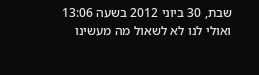שבת, 30 ביוני 2012 בשעה 13:06
ואולי לנו לא לשאול מה מעשינו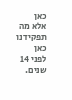כאן
אלא מה תפקידנו כאן
לפני 14 שנים.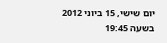יום שישי, 15 ביוני 2012 בשעה 19:45